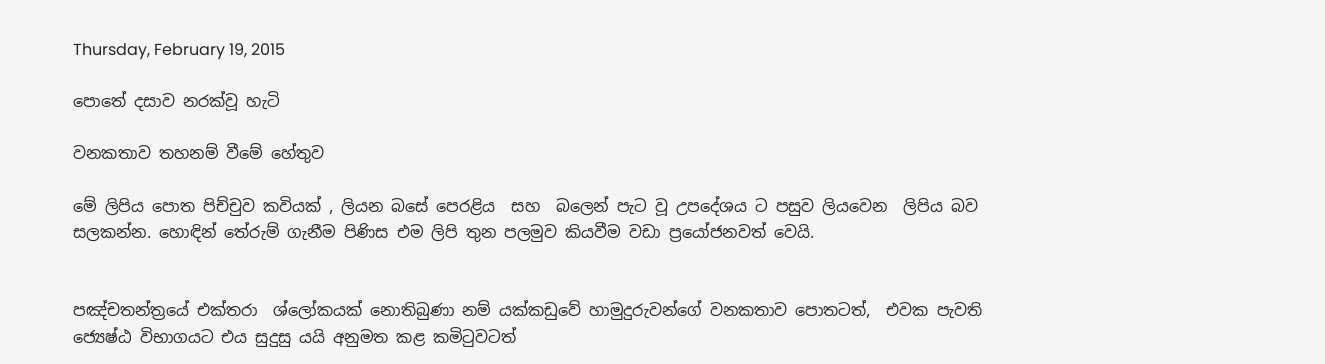Thursday, February 19, 2015

පොතේ දසාව නරක්වූ හැටි

වනකතාව තහනම් වීමේ හේතුව

මේ ලිපිය පොත පිච්චුව කවියක් , ලියන බසේ පෙරළිය  සහ  බලෙන් පැට වූ උපදේශය ට පසුව ලියවෙන  ලිපිය බව සලකන්න. හොඳින් තේරුම් ගැනීම පිණිස එම ලිපි තුන පලමුව කියවීම වඩා ප්‍රයෝජනවත් වෙයි.


පඤ්චතන්ත්‍රයේ එක්තරා  ශ්ලෝකයක් නොතිබුණා නම් යක්කඩුවේ හාමුදුරුවන්ගේ වනකතාව පොතටත්,  එවක පැවති  ජ්‍යෙෂ්ඨ විභාගයට එය සුදුසු යයි අනුමත කළ කමිටුවටත්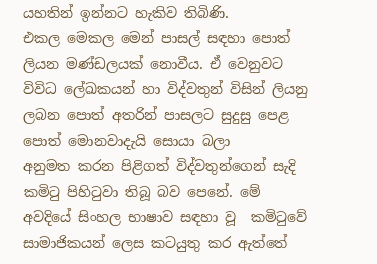යහතින් ඉන්නට හැකිව තිබිණි.
එකල මෙකල මෙන් පාසල් සඳහා පොත් ලියන මණ්ඩලයක් නොවීය. ඒ වෙනුවට  විවිධ ලේඛකයන් හා විද්වතුන් විසින් ලියනු ලබන පොත් අතරින් පාසලට සුදුසු පෙළ පොත් මොනවාදැයි සොයා බලා
අනුමත කරන පිළිගත් විද්වතුන්ගෙන් සැදි කමිටු පිහිටුවා තිබූ බව පෙනේ. මේ අවදියේ සිංහල භාෂාව සඳහා වූ  කමිටුවේ සාමාජිකයන් ලෙස කටයුතු කර ඇත්තේ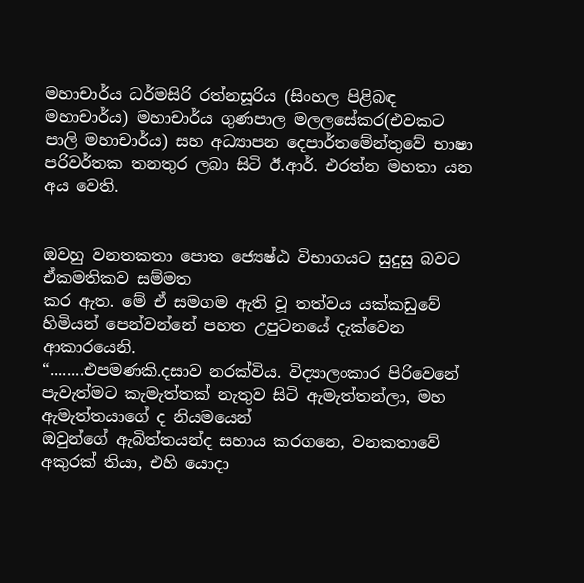මහාචාර්ය ධර්මසිරි රත්නසූරිය (සිංහල පිළිබඳ මහාචාර්ය) මහාචාර්ය ගුණපාල මලලසේකර(එවකට පාලි මහාචාර්ය) සහ අධ්‍යාපන දෙපාර්තමේන්තුවේ භාෂා පරිවර්තක තනතුර ලබා සිටි ඊ.ආර්. එරත්න මහතා යන අය වෙති.


ඔවහු වනතකතා පොත ජ්‍යෙෂ්ඨ විභාගයට සුදුසු බවට ඒකමතිකව සම්මත
කර ඇත. මේ ඒ සමගම ඇති වූ තත්වය යක්කඩුවේ හිමියන් පෙන්වන්නේ පහත උපුටනයේ දැක්වෙන ආකාරයෙනි.
“........එපමණකි.දසාව නරක්විය. විද්‍යාලංකාර පිරිවෙනේ පැවැත්මට කැමැත්තක් නැතුව සිටි ඇමැත්තන්ලා, මහ ඇමැත්තයාගේ ද නියමයෙන්
ඔවුන්ගේ ඇබිත්තයන්ද සහාය කරගනෙ, වනකතාවේ අකුරක් තියා, එහි යොදා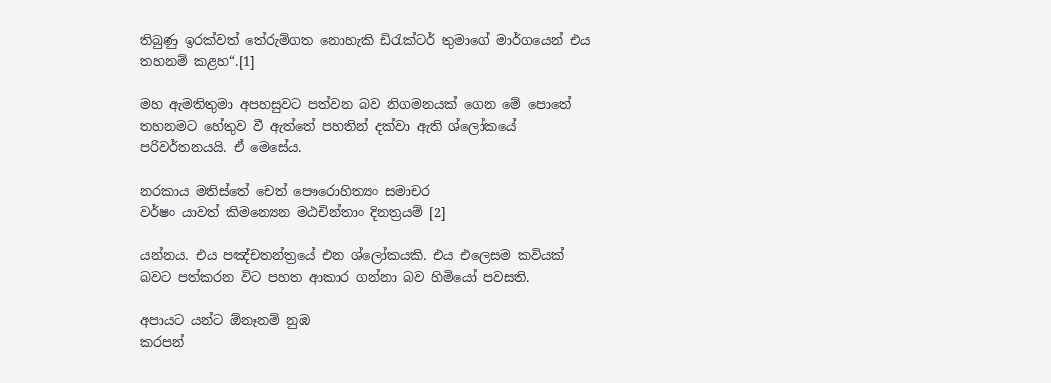තිබුණු ඉරක්වත් තේරුම්ගත නොහැකි ඩිරැක්ටර් තුමාගේ මාර්ගයෙන් එය තහනම් කළහ“.[1]

මහ ඇමතිතුමා අපහසුවට පත්වන බව නිගමනයක් ගෙන මේ පොතේ තහනමට හේතුව වී ඇත්තේ පහතින් දක්වා ඇති ශ්ලෝකයේ පරිවර්තනයයි. ඒ මෙසේය.

නරකාය මතිස්තේ චෙත් පෞරොහිත්‍යං සමාචර
වර්ෂං යාවත් කිමන්‍යෙන මඨචින්තාං දිනත්‍රයම් [2]

යන්නය. එය පඤ්චතන්ත්‍රයේ එන ශ්ලෝකයකි. එය එලෙසම කවියක් බවට පත්කරන විට පහත ආකාර ගන්නා බව හිමියෝ පවසති.

අපායට යන්ට ඕනෑනම් නුඹ
කරපන්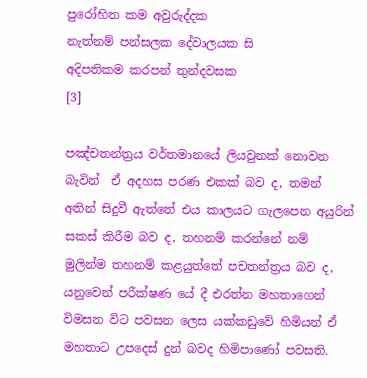පුරෝහිත කම අවුරුද්දක
නැත්නම් පන්සලක දේවාලයක සි
අදිපතිකම කරපන් තුන්දවසක
[3]

පඤ්චතන්ත්‍රය වර්තමානයේ ලියවුනක් නොවන බැවින්  ඒ අදහස පරණ එකක් බව ද, තමන් අතින් සිදුවී ඇත්තේ එය කාලයට ගැලපෙන අයුරින් සකස් කිරීම බව ද, තහනම් කරන්නේ නම් මුලින්ම තහනම් කළයුත්තේ පචතන්ත්‍රය බව ද, යනුවෙන් පරීක්ෂණ යේ දී එරත්න මහතාගෙන්  විමසන විට පවසන ලෙස යක්කඩුවේ හිමියන් ඒ මහතාට උපදෙස් දුන් බවද හිමිපාණෝ පවසති.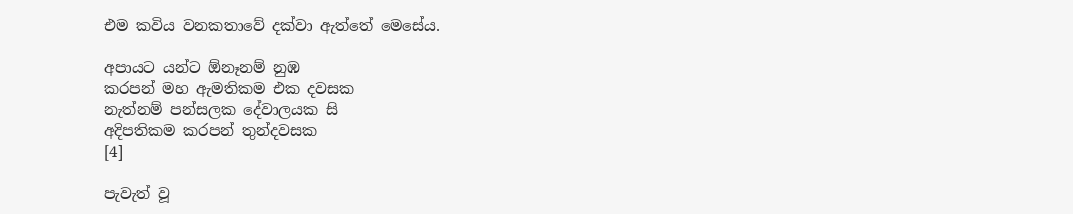එම කවිය වනකතාවේ දක්වා ඇත්තේ මෙසේය.

අපායට යන්ට ඕනෑනම් නුඹ
කරපන් මහ ඇමතිකම එක දවසක
නැත්නම් පන්සලක දේවාලයක සි
අදිපතිකම කරපන් තුන්දවසක
[4]

පැවැත් වූ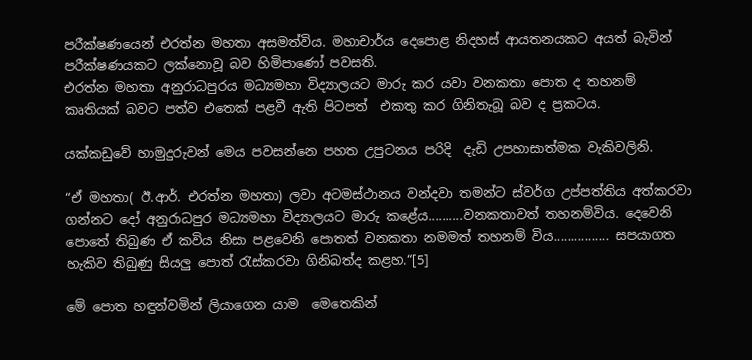පරීක්ෂණයෙන් එරත්න මහතා අසමත්විය. මහාචාර්ය දෙපොළ නිදහස් ආයතනයකට අයත් බැවින් පරීක්ෂණයකට ලක්නොවූ බව හිමිපාණෝ පවසති.
එරත්න මහතා අනුරාධපුරය මධ්‍යමහා විද්‍යාලයට මාරු කර යවා වනකතා පොත ද තහනම් කෘතියක් බවට පත්ව එතෙක් පළවී ඇති පිටපත්  එකතු කර ගිනිතැබූ බව ද ප්‍රකටය.

යක්කඩුවේ හාමුදුරුවන් මෙය පවසන්නෙ පහත උපුටනය පරිදි  දැඩි උපහාසාත්මක වැකිවලිනි.

“ඒ මහතා( ඊ.ආර්. එරත්න මහතා) ලවා අටමස්ථානය වන්දවා තමන්ට ස්වර්ග උප්පත්තිය අත්කරවා ගන්නට දෝ අනුරාධපුර මධ්‍යමහා විද්‍යාලයට මාරු කළේය..........වනකතාවත් තහනම්විය. දෙවෙනි පොතේ තිබුණ ඒ කවිය නිසා පළවෙනි පොතත් වනකතා නමමත් තහනම් විය................ සපයාගත හැකිව තිබුණු සියලු පොත් රැස්කරවා ගිනිබත්ද කළහ.“[5]

මේ පොත හඳුන්වමින් ලියාගෙන යාම  මෙතෙකින්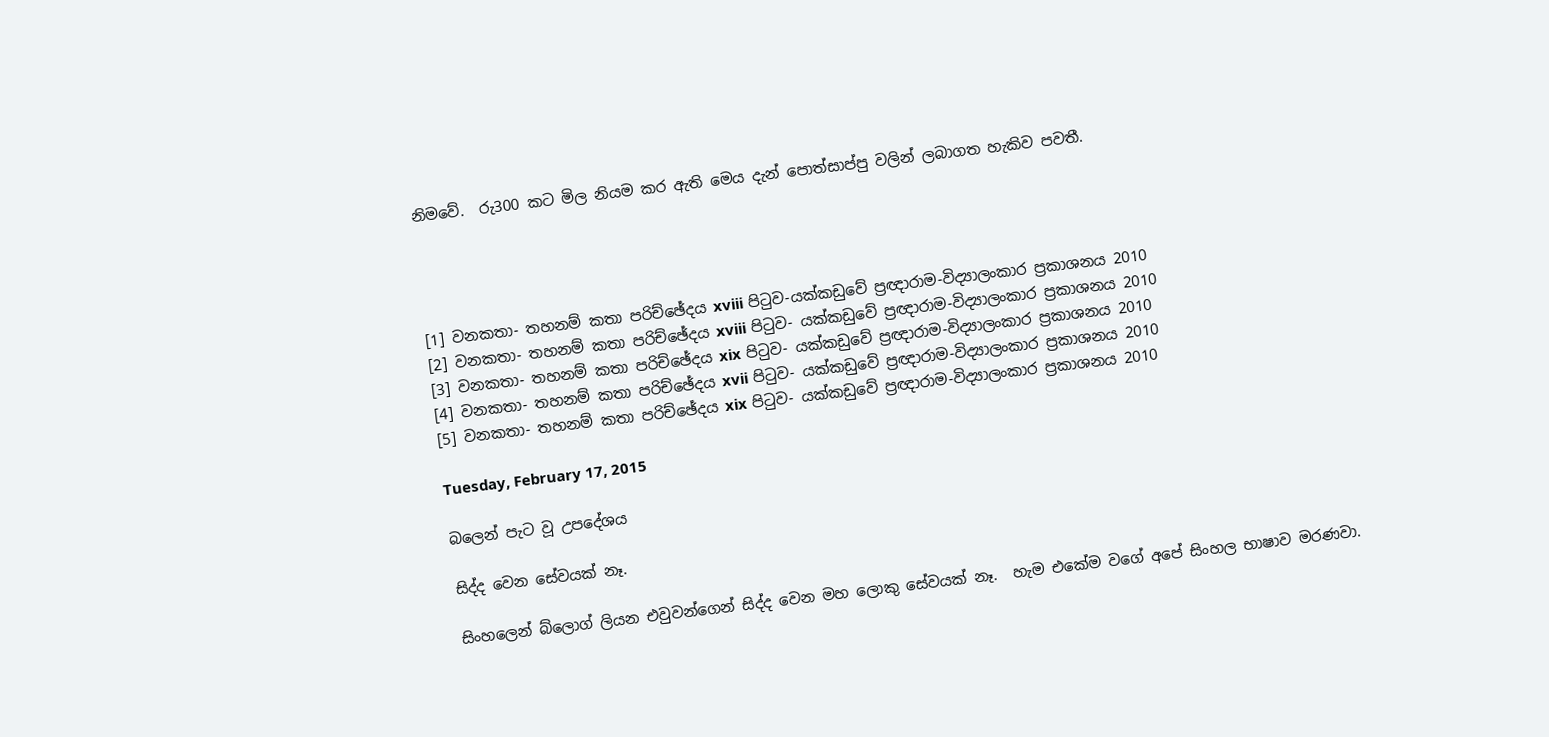නිමවේ.  රු300 කට මිල නියම කර ඇති මෙය දැන් පොත්සාප්පු වලින් ලබාගත හැකිව පවතී.




[1] වනකතා- තහනම් කතා පරිච්ඡේදය xviii පිටුව-යක්කඩුවේ ප්‍රඥාරාම-විද්‍යාලංකාර ප්‍රකාශනය 2010
[2] වනකතා- තහනම් කතා පරිච්ඡේදය xviii පිටුව- යක්කඩුවේ ප්‍රඥාරාම-විද්‍යාලංකාර ප්‍රකාශනය 2010
[3] වනකතා- තහනම් කතා පරිච්ඡේදය xix පිටුව- යක්කඩුවේ ප්‍රඥාරාම-විද්‍යාලංකාර ප්‍රකාශනය 2010
[4] වනකතා- තහනම් කතා පරිච්ඡේදය xvii පිටුව- යක්කඩුවේ ප්‍රඥාරාම-විද්‍යාලංකාර ප්‍රකාශනය 2010
[5] වනකතා- තහනම් කතා පරිච්ඡේදය xix පිටුව- යක්කඩුවේ ප්‍රඥාරාම-විද්‍යාලංකාර ප්‍රකාශනය 2010

Tuesday, February 17, 2015

බලෙන් පැට වූ උපදේශය

සිද්ද වෙන සේවයක් නෑ.

සිංහලෙන් බ්ලොග් ලියන එවුවන්ගෙන් සිද්ද වෙන මහ ලොකු සේවයක් නෑ.  හැම එකේම ව‍ගේ අපේ සිංහල භාෂාව මරණවා.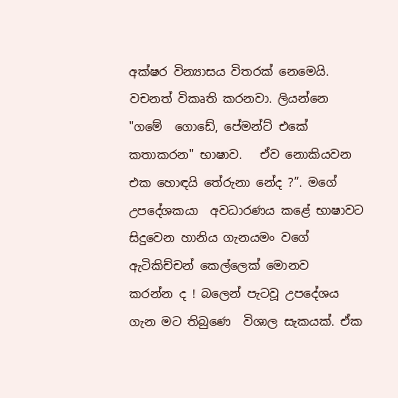අක්ෂර වින්‍යාසය විතරක් නෙමෙයි. වචනත් විකෘති කරනවා. ලියන්නෙ "ගමේ ‍ ගොඩේ, පේමන්ට් එකේ කතාකරන" භාෂාව.   ඒව නොකියවන එක හොඳයි තේරුනා නේද ?”. මගේ උපදේශකයා  අවධාරණය කළේ භාෂාවට සිදුවෙන හානිය ගැනයමං වගේ ඇටිකිච්චන් කෙල්ලෙක් මොනව
කරන්න ද ! බලෙන් පැටවූ උපදේශය ගැන මට තිබු‍ණෙ  විශාල සැකයක්. ඒක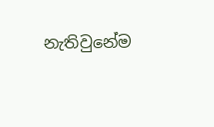නැතිවුනේම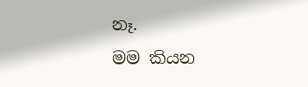නෑ.
මම කියන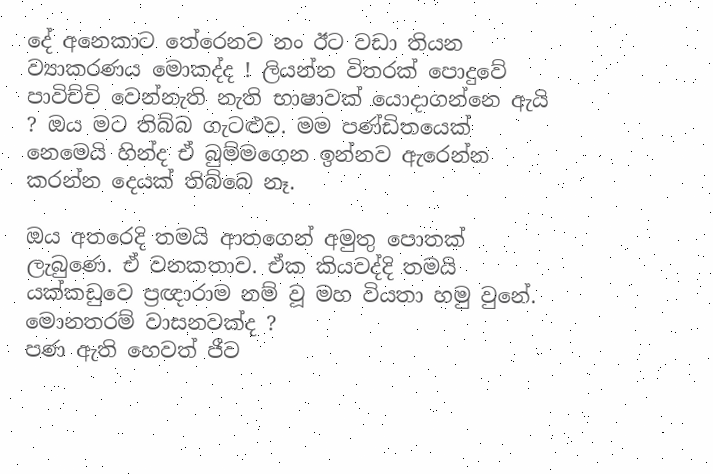දේ අනෙකාට තේරෙනව නං ඊට වඩා තියන ව්‍යාකරණය මොකද්ද ! ලියන්න විතරක් පොදුවේ පාවිච්චි වෙන්නැති නැති භාෂාවක් යොදාගන්නෙ ඇයි ? ඔය මට තිබ්බ ගැටළුව. මම පණ්ඩිතයෙක් නෙමෙයි හින්ද ඒ බුම්මගෙන ඉන්නව ඇරෙන්න කරන්න දෙයක් තිබ්බෙ නෑ.

ඔය අතරෙදි තමයි ආතගෙන් අමුතු පොතක් ලැබුණෙ. ඒ වනකතාව. ඒක කියවද්දි තමයි  යක්කඩුවෙ ප්‍රඥාරාම නම් වූ මහ වියතා හමු වුනේ.  මොනතරම් වාසනවක්ද ?
පණ ඇති හෙවත් ජීව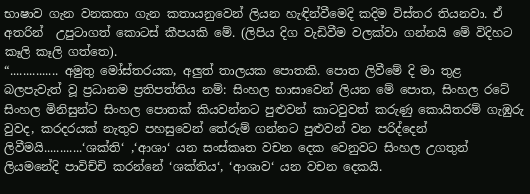භාෂාව ගැන වනකතා ගැන කතායනුවෙන් ලියන හැඳින්වීමෙදි කදිම විස්තර තියනවා. ඒ අතරින්  උපුටාගත් කොටස් කීපයකි මේ. (ලිපිය දිග වැඩිවීම වලක්වා ගන්නයි මේ විදිහට කෑලි කෑලි ගත්තෙ).
“............... අමුතු මෝස්තරයක, අලුත් තාලයක පොතකි. පොත ලිවීමේ දි මා තුළ බලපැවැත් වූ ප්‍රධානම ප්‍රතිපත්තිය නම්: සිංහල භාසාවෙන් ලියන මේ පොත, සිංහල රටේ සිංහල මිනිසුන්ට සිංහල පොතක් කියවන්නට පුළුවන් කාටවුවත් කරුණු කොයිතරම් ගැඹුරු වුවද, කරදරයක් නැතුව පහසුවෙන් තේරුම් ගන්නට පුළුවන් වන පරිද්දෙන් ලිවීමයි............‘ශක්ති‘ ,‘ආශා‘ යන සංස්කෘත වචන දෙක වෙනුවට සිංහල උගතුන් ලියමනේදි පාවිච්චි කරන්නේ ‘ශක්තිය‘, ‘ආශාව‘ යන වචන දෙකයි.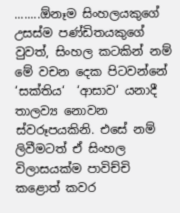........ඕනෑම සිංහලයකුගේ උසස්ම පණ්ඩිතයකුගේ වුවත්, සිංහල කටකින් නම් මේ වචන දෙක පිටවන්නේ ‘සක්තිය‘  ‘ආසාව‘ යනාදී තාලව්‍ය නොවන ස්වරූපයකිනි. එසේ නම් ලිවීමටත් ඒ සිංහල විලාසයක්ම පාවිච්චි කළොත් කවර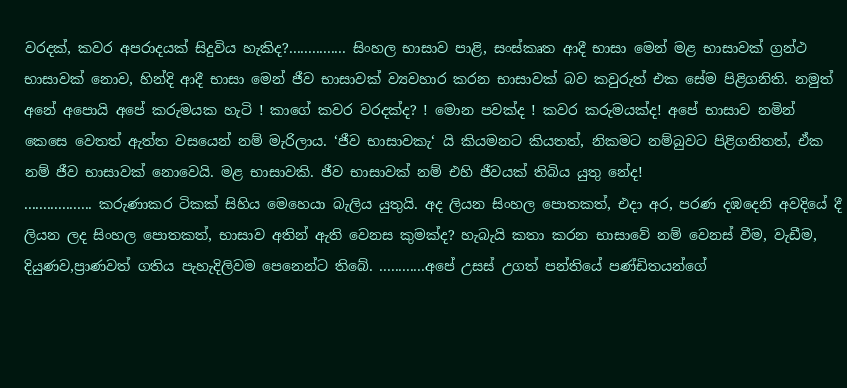වරදක්, කවර අපරාදයක් සිදුවිය හැකිද?............... සිංහල භාසාව පාළි, සංස්කෘත ආදී භාසා මෙන් මළ භාසාවක් ග්‍රන්ථ භාසාවක් නොව, හින්දි ආදී භාසා මෙන් ජීව භාසාවක් ව්‍යවහාර කරන භාසාවක් බව කවුරුත් එක සේම පිළිගනිති. නමුත් අනේ අපොයි අපේ කරුමයක හැටි ! කාගේ කවර වරදක්ද? ! මොන පවක්ද ! කවර කරුමයක්ද! අපේ භාසාව නමින් කෙසෙ වෙතත් ඇත්ත වසයෙන් නම් මැරිලාය. ‘ජීව භාසාවකැ‘ යි කියමනට කියතත්, නිකමට නම්බුවට පිළිගනිතත්, ඒක නම් ජීව භාසාවක් නොවෙයි. මළ භාසාවකි. ජීව භාසාවක් නම් එහි ජීවයක් තිබිය යුතු නේද!
.................. කරුණාකර ටිකක් සිහිය මෙහෙයා බැලිය යුතුයි. අද ලියන සිංහල පොතකත්, එදා අර, පරණ දඹදෙනි අවදියේ දී ලියන ලද සිංහල පොතකත්, භාසාව අතින් ඇති වෙනස කුමක්ද? හැබැයි කතා කරන භාසාවේ නම් වෙනස් වීම, වැඩීම, දියුණව,ප්‍රාණවත් ගතිය පැහැදිලිවම පෙනෙන්ට තිබේ. ............අපේ උසස් උගත් පන්තියේ පණ්ඩිතයන්ගේ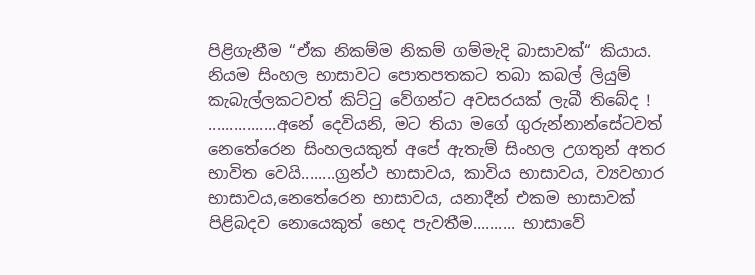පිළිගැනීම “ඒක නිකම්ම නිකම් ගම්මැදි බාසාවක්“ කියාය. නියම සිංහල භාසාවට පොතපතකට තබා කබල් ලියුම් කැබැල්ලකටවත් කිට්ටු වේගන්ට අවසරයක් ලැබී තිබේද !
................අනේ දෙවියනි, මට තියා මගේ ගුරුන්නාන්සේටවත් නෙතේරෙන සිංහලයකුත් අපේ ඇතැම් සිංහල උගතුන් අතර භාවිත වෙයි........ග්‍රන්ථ භාසාවය, කාවිය භාසාවය, ව්‍යවහාර භාසාවය,නෙතේරෙන භාසාවය, යනාදීන් එකම භාසාවක් පිළිබදව නොයෙකුත් භෙද පැවතීම.......... භාසාවේ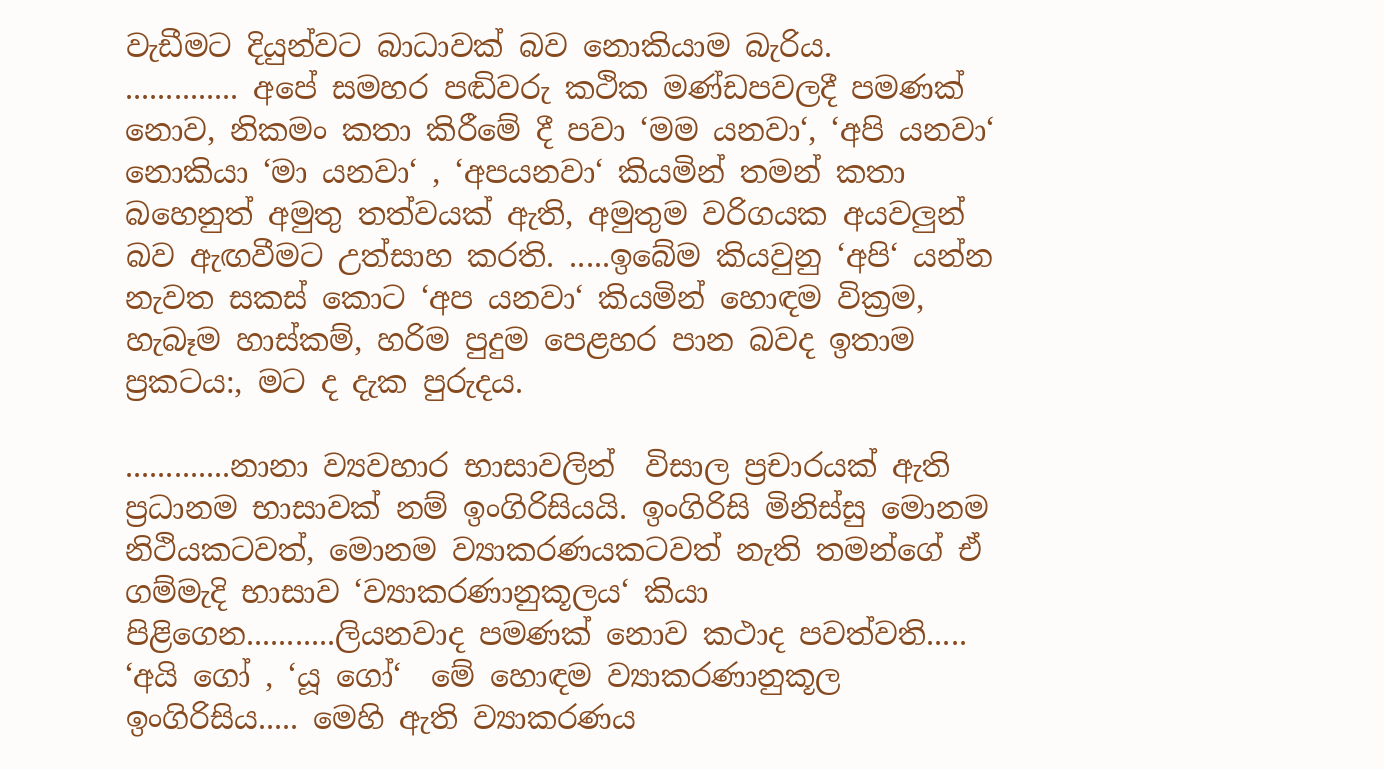වැඩීමට දියුන්වට බාධාවක් බව නොකියාම බැරිය.
.............. අපේ සමහර පඬිවරු කථික මණ්ඩපවලදී පමණක් නොව, නිකමං කතා කිරීමේ දී පවා ‘මම යනවා‘, ‘අපි යනවා‘ නොකියා ‘මා යනවා‘ , ‘අපයනවා‘ කියමින් තමන් කතා බහෙනුත් අමුතු තත්වයක් ඇති, අමුතුම වරිගයක අයවලුන් බව ඇඟවීමට උත්සාහ කරති. .....ඉබේම කියවුනු ‘අපි‘ යන්න නැවත සකස් කොට ‘අප යනවා‘ කියමින් හොඳම වික්‍රම, හැබෑම හාස්කම්, හරිම පුදුම පෙළහර පාන බවද ඉතාම ප්‍රකටය:, මට ද දැක පුරුදය.

.............නානා ව්‍යවහාර භාසාවලින්  විසාල ප්‍රචාරයක් ඇති ප්‍රධානම භාසාවක් නම් ඉංගිරිසියයි. ඉංගිරිසි මිනිස්සු මොනම නිථියකටවත්, මොනම ව්‍යාකරණයකටවත් නැති තමන්ගේ ඒ ගම්මැදි භාසාව ‘ව්‍යාකරණානුකූලය‘ කියා පිළිගෙන...........ලියනවාද පමණක් නොව කථාද පවත්වති..... ‘අයි ගෝ , ‘යූ ගෝ‘  මේ හොඳම ව්‍යාකරණානුකූල ඉංගිරිසිය..... මෙහි ඇති ව්‍යාකරණය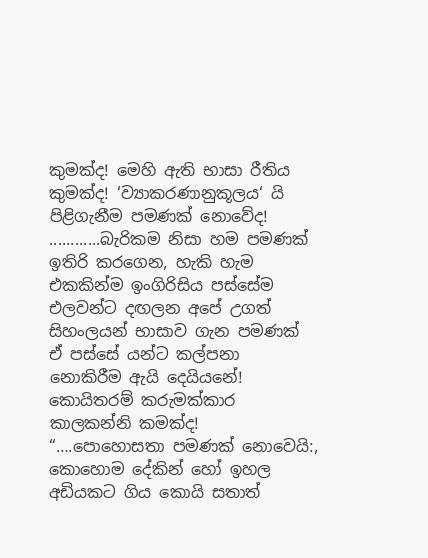කුමක්ද! මෙහි ඇති භාසා රීතිය කුමක්ද! ‘ව්‍යාකරණානුකූලය‘ යි පිළිගැනීම පමණක් නොවේද! ............බැරිකම නිසා හම පමණක් ඉතිරි කරගෙන, හැකි හැම එකකින්ම ඉංගිරිසිය පස්සේම එලවන්ට දඟලන අපේ උගත් සිහංලයන් භාසාව ගැන පමණක් ඒ පස්සේ යන්ට කල්පනා නොකිරීම ඇයි දෙයියනේ! කොයිතරම් කරුමක්කාර කාලකන්නි කමක්ද!
“….පොහොසතා පමණක් නොවෙයි:, කොහොම දේකින් හෝ ඉහල අඩියකට ගිය කොයි සතාත්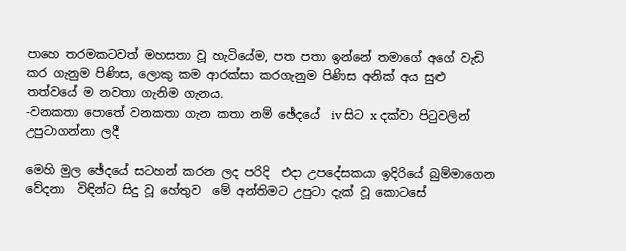පාහෙ තරමකටවත් මහසතා වූ හැටියේම, පත පතා ඉන්නේ තමාගේ අගේ වැඩි කර ගැනුම පිණිස, ලොකු කම ආරක්සා කරගැනුම පිණිස අනික් අය සුළු තත්වයේ ම නවතා ගැනිම ගැනය.
-වනකතා පොතේ වනකතා ගැන කතා නම් ඡේදයේ  iv සිට x දක්වා පිටුවලින් උපුටාගන්නා ලදී

මෙහි මුල ඡේදයේ සටහන් කරන ලද පරිදි  එදා උපදේසකයා ඉදිරියේ බුම්මාගෙන වේදනා  විඳින්ට සිදු වූ හේතුව  මේ අන්තිමට උපුටා දැක් වූ කොටසේ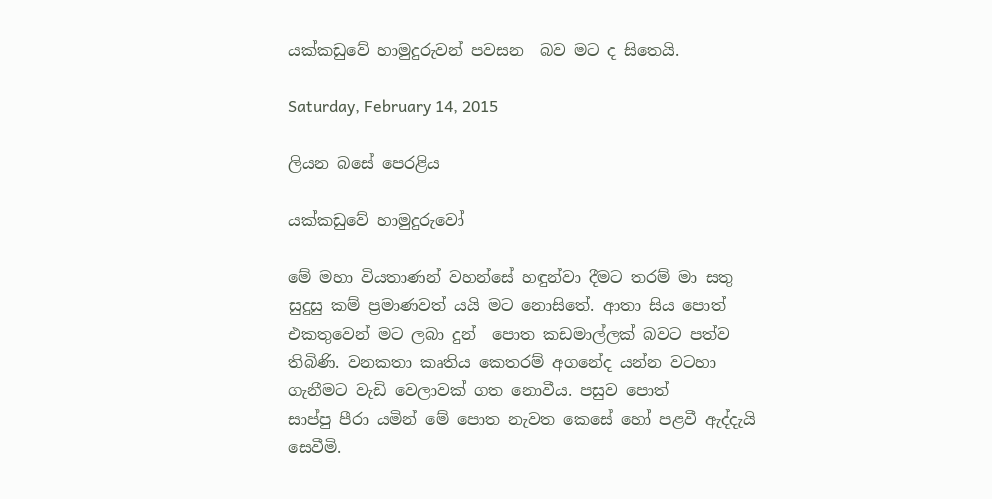යක්කඩුවේ හාමුදුරුවන් පවසන  බව මට ද සිතෙයි.

Saturday, February 14, 2015

ලියන බසේ පෙරළිය

යක්කඩුවේ හාමුදුරුවෝ

මේ මහා වියතාණන් වහන්සේ හඳුන්වා දීමට තරම් මා සතු  සුදුසු කම් ප්‍රමාණවත් යයි මට නොසිතේ. ආතා සිය පොත් එකතුවෙන් මට ලබා දුන්  පොත කඩමාල්ලක් බවට පත්ව තිබිණි. වනකතා කෘතිය කෙතරම් අගනේද යන්න වටහා ගැනීමට වැඩි වෙලාවක් ගත නොවීය. පසුව පොත්
සාප්පු පීරා යමින් මේ පොත නැවත කෙසේ හෝ පළවී ඇද්දැයි සෙවීමි.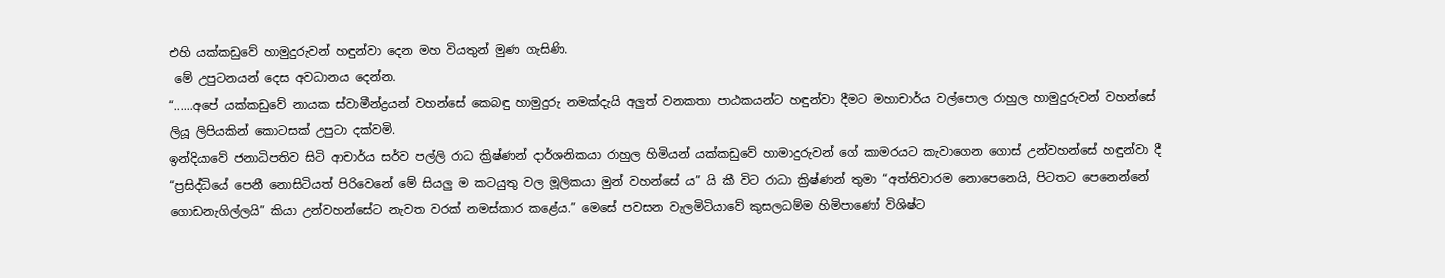එහි යක්කඩුවේ හාමුදුරුවන් හඳුන්වා දෙන මහ වියතුන් මුණ ගැසිණි.
 මේ උපුටනයන් දෙස අවධානය දෙන්න.
“......අපේ යක්කඩුවේ නායක ස්වාමීන්ද්‍රයන් වහන්සේ කෙබඳු හාමුදුරු නමක්දැයි අලුත් වනකතා පාඨකයන්ට හඳුන්වා දීමට මහාචාර්ය වල්පොල රාහුල හාමුදුරුවන් වහන්සේ ලියූ ලිපියකින් කොටසක් උපුටා දක්වමි.
ඉන්දියාවේ ජනාධිපතිව සිටි ආචාර්ය සර්ව පල්ලි රාධ ක්‍රිෂ්ණන් දාර්ශනිකයා රාහුල හිමියන් යක්කඩුවේ හාමාදුරුවන් ගේ කාමරයට කැවාගෙන ගොස් උන්වහන්සේ හඳුන්වා දී “ප්‍රසිද්ධියේ පෙනී නොසිටියත් පිරිවෙනේ මේ සියලු ම කටයුතු වල මූලිකයා මුන් වහන්සේ ය” යි කී විට රාධා ක්‍රිෂ්ණන් තුමා “අත්තිවාරම නොපෙනෙයි, පිටතට පෙනෙන්නේ ගොඩනැගිල්ලයි” කියා උන්වහන්සේට නැවත වරක් නමස්කාර කළේය.” මෙසේ පවසන වැලමිටියාවේ කුසලධම්ම හිමිපාණෝ විශිෂ්ට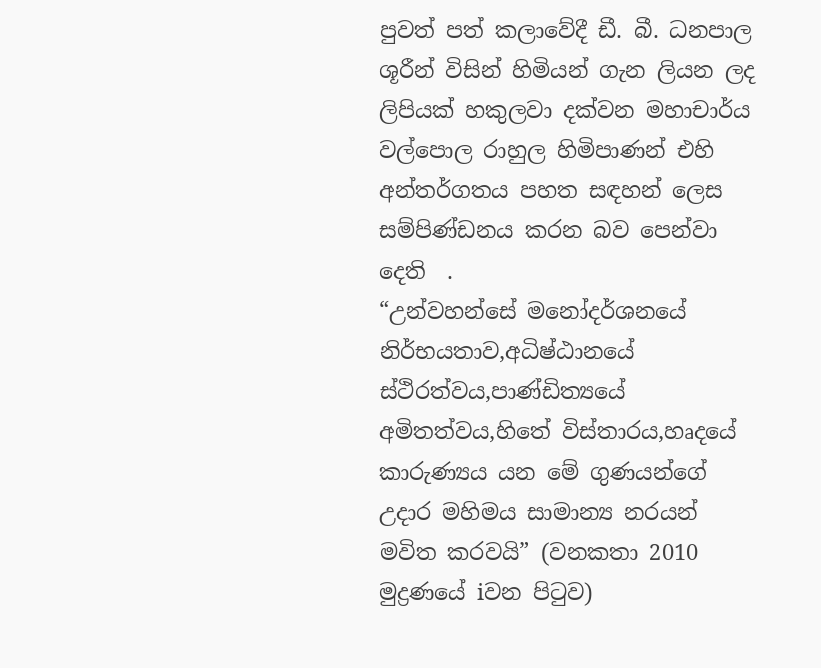පුවත් පත් කලාවේදී ඩී. බී. ධනපාල ශූරීන් විසින් හිමියන් ගැන ලියන ලද ලිපියක් හකුලවා දක්වන මහාචාර්ය වල්පොල රාහුල හිමිපාණන් එහි අන්තර්ගතය පහත සඳහන් ලෙස සම්පිණ්ඩනය කරන බව පෙන්වා දෙති  .
“උන්වහන්සේ මනෝදර්ශනයේ නිර්භයතාව,අධිෂ්ඨානයේ ස්ථිරත්වය,පාණ්ඩිත්‍යයේ අමිතත්වය,හිතේ විස්තාරය,හෘදයේ කාරුණ්‍යය යන මේ ගුණයන්ගේ උදාර මහිමය සාමාන්‍ය නරයන් මවිත කරවයි” (වනකතා 2010 මුද්‍රණයේ iවන පිටුව)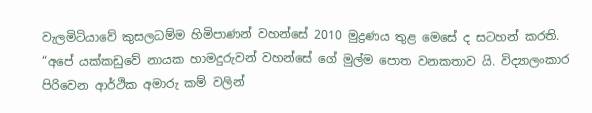වැලමිටියාවේ කුසලධම්ම හිමිපාණන් වහන්සේ 2010 මුද්‍රණය තුළ මෙසේ ද සටහන් කරති. “අපේ යක්කඩුවේ නායක හාමදුරුවන් වහන්සේ ගේ මුල්ම පොත වනකතාව යි. විද්‍යාලංකාර පිරිවෙන ආර්ථික අමාරු කම් වලින්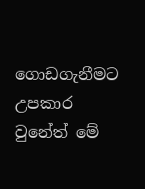ගොඩගැනීමට උපකාර වුනේත් මේ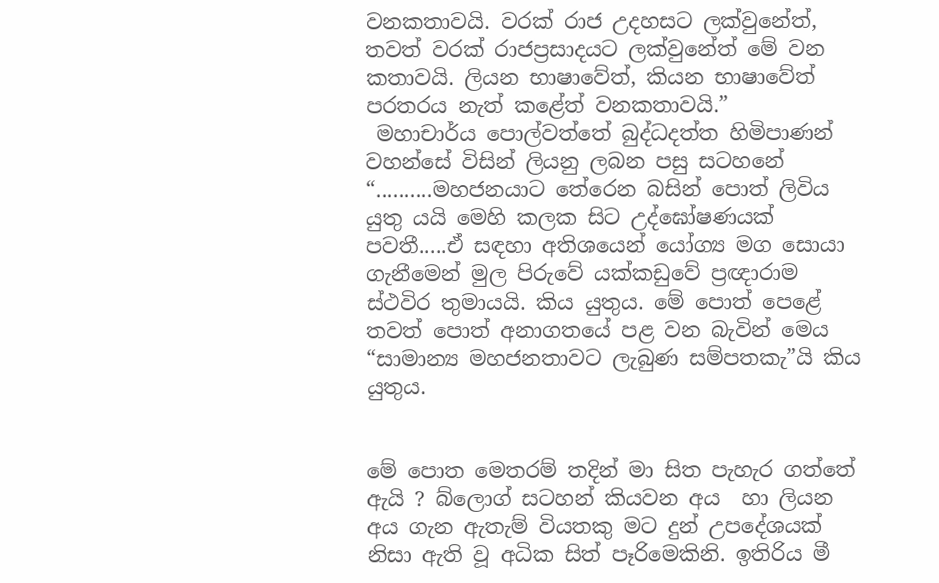වනකතාවයි. වරක් රාජ උදහසට ලක්වුනේත්, තවත් වරක් රාජප්‍රසාදයට ලක්වුනේත් මේ වන කතාවයි. ලියන භාෂාවේත්, කියන භාෂාවේත් පරතරය නැත් කළේත් වනකතාවයි.”
 මහාචාර්ය පොල්වත්තේ බුද්ධදත්ත හිමිපාණන් වහන්සේ විසින් ලියනු ලබන පසු සටහනේ “..........මහජනයාට තේරෙන බසින් පොත් ලිවිය යුතු යයි මෙහි කලක සිට උද්ඝෝෂණයක් පවතී.....ඒ සඳහා අතිශයෙන් යෝග්‍ය මග සොයා ගැනීමෙන් මුල පිරුවේ යක්කඩුවේ ප්‍රඥාරාම ස්ථවිර තුමායයි. කිය යුතුය. මේ පොත් පෙළේ තවත් පොත් අනාගතයේ පළ වන බැවින් මෙය “සාමාන්‍ය මහජනතාවට ලැබුණ සම්පතකැ”යි කිය යුතුය.


මේ පොත මෙතරම් තදින් මා සිත පැහැර ගත්තේ ඇයි ? බ්ලොග් සටහන් කියවන අය  හා ලියන අය ගැන ඇතැම් වියතකු මට දුන් උපදේශයක් නිසා ඇති වූ අධික සිත් පෑරිමෙකිනි. ඉතිරිය මී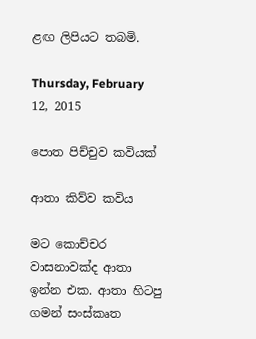ළඟ ලිපියට තබමි.

Thursday, February 12, 2015

පොත පිච්චුව කවියක්

ආතා ‍කිව්ව කවිය

මට කොච්චර වාසනාවක්ද ආතා  ඉන්න එක. ආතා හිටපු ගමන් සංස්කෘත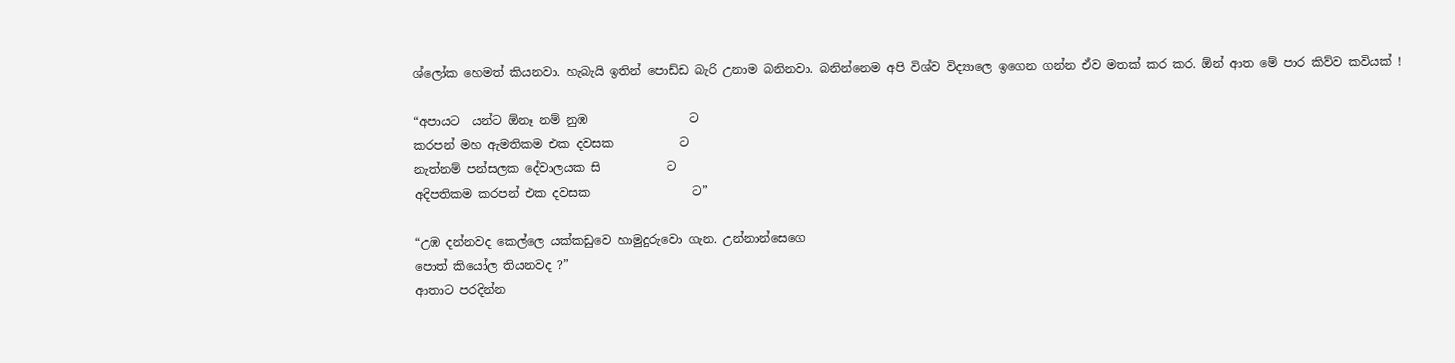ශ්ලෝක හෙමත් කියනවා. හැබැයි ඉතින් පොඩ්ඩ බැරි උනාම බනිනවා. බනින්නෙම අපි විශ්ව විද්‍යාලෙ ඉගෙන ගන්න ඒව මතක් කර කර. ඕන් ආත මේ පාර කිව්ව කවියක් !

“අපායට  යන්ට ඕනෑ නම් නුඹ                 ට
කරපන් මහ ඇමතිකම එක දවසක           ට
නැත්නම් පන්සලක දේවාලයක සි           ට
අදිපතිකම කරපන් එක දවසක                 ට”

“උඹ දන්නවද කෙල්ලෙ යක්කඩුවෙ හාමුදුරුවො ගැන. උන්නාන්සෙගෙ
පොත් කියෝල තියනවද ?”
ආතාට පරදින්න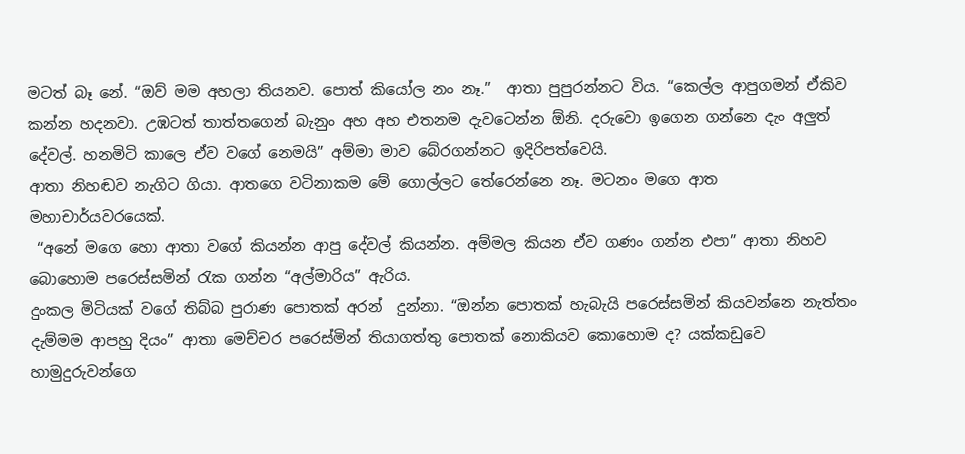මටත් බෑ නේ. “ඔව් මම අහලා තියනව. පොත් කියෝල නං නෑ.”  ආතා පුපුරන්නට විය. “කෙල්ල ආපුගමන් ඒකිව කන්න හදනවා. උඹටත් තාත්තගෙන් බැනුං අහ අහ එතනම දැවටෙන්න ඕනි. දරුවො ඉගෙන ගන්නෙ දැං අලුත් දේවල්. හනමිටි කාලෙ ඒව වගේ නෙමයි” අම්මා මාව බේරගන්නට ඉදිරිපත්වෙයි.
ආතා නිහඬව නැගිට ගියා. ආතගෙ වටිනාකම මේ ගොල්ලට තේරෙන්නෙ නෑ. මටනං මගෙ ආත මහාචාර්යවරයෙක්.
 “අනේ මගෙ හො ආතා වගේ කියන්න ආපු දේවල් කියන්න. අම්මල කියන ඒව ගණං ගන්න එපා” ආතා නිහව බොහොම පරෙස්සමින් රැක ගන්න “අල්මාරිය” ඇරිය.
දුංකල මිටියක් වගේ තිබ්බ පුරාණ පොතක් අරන්  දුන්නා. “ඔන්න පොතක් හැබැයි පරෙස්සමින් කියවන්නෙ නැත්තං දැම්මම ආපහු දියං” ආතා මෙච්චර පරෙස්මින් තියාගත්තු පොතක් නොකියව කොහොම ද? යක්කඩු‍වෙ හාමුදුරුවන්ගෙ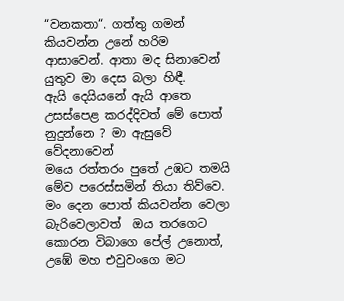“වනකතා“. ගත්තු ගමන් කියවන්න උනේ හරිම ආසාවෙන්. ආතා මද සිනාවෙන් යුතුව මා දෙස බලා හිඳී.
ඇයි දෙයියනේ ඇයි ආතෙ  උසස්පෙළ කරද්දිවත් මේ පොත්  නුදුන්නෙ ? මා ඇසුවේ වේදනාවෙන්
මයෙ රත්තරං පුතේ උඹට තමයි මේව පරෙස්සමින් තියා තිව්වෙ. මං දෙන පොත් කියවන්න වෙලා  බැරිවෙලාවත්  ඔය තරගෙට කොරන විබාගෙ පේල් උනොත්, උඹේ මහ එවුවංගෙ මට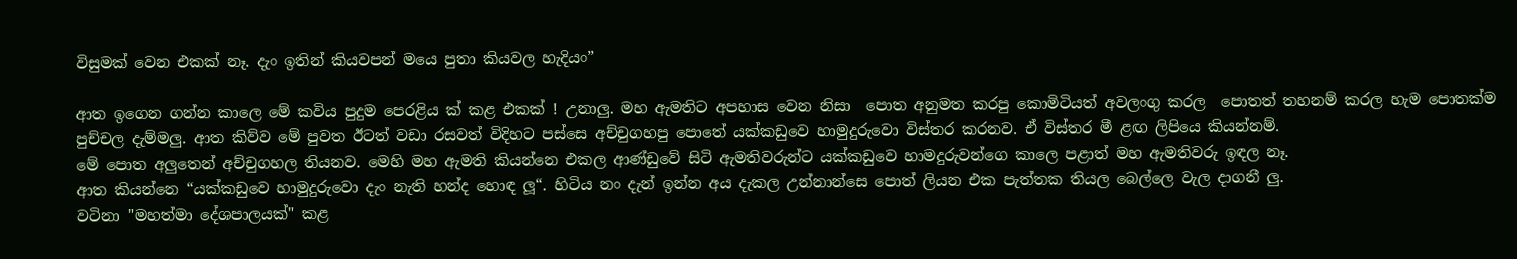විසුමක් වෙන එකක් නෑ. දැං ඉතින් කියවපන් මයෙ පුතා කියවල හැදියං”

ආත ඉගෙන ගන්න කාලෙ මේ කවිය පුදුම පෙරළිය ක් කළ එකක් ! උනාලු. මහ ඇමතිට අපහාස වෙන නිසා  පොත අනුමත කරපු කොමිටියත් අවලංගු කරල  පොතත් තහනම් කරල හැම පොතක්ම  පුච්චල දැම්මලු. ආත කිව්ව මේ පුවත ඊටත් වඩා රසවත් විදිහට පස්සෙ අච්චුගහපු පොතේ යක්කඩුවෙ හාමුදුරුවො විස්තර කරනව. ඒ විස්තර මී ළඟ ලිපියෙ කියන්නම්.
මේ පොත අලුතෙන් අච්චුගහල තියනව. මෙහි මහ ඇමති කියන්නෙ එකල ආණ්ඩුවේ සිටි ඇමතිවරුන්ට යක්කඩුවෙ හාමදුරුවන්ගෙ කාලෙ පළාත් මහ ඇමතිවරු ඉඳල නෑ.
ආත කියන්නෙ “යක්කඩුවෙ හාමුදුරුවො දැං නැති හන්ද හොඳ ලූ“. හිටිය නං දැන් ඉන්න අය දැකල උන්නාන්සෙ පොත් ලියන එක පැත්තක තියල බෙල්ලෙ වැල දාගනී ලු.
වටිනා "මහත්මා දේශපාලයක්" කළ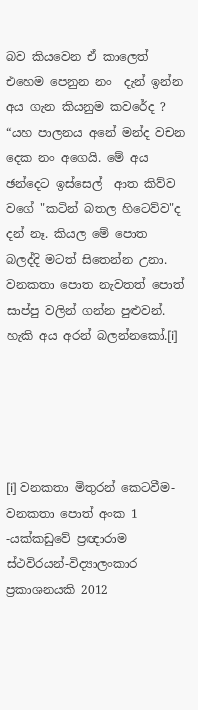බව කියවෙන ඒ කාලෙත්  එහෙම පෙනුන නං  දැන් ඉන්න අය ගැන කියනුම කවරේද ?
“යහ පාලනය අනේ මන්ද වචන දෙක නං අගෙයි. මේ අය ඡන්දෙට ඉස්සෙල්  ආත කිව්ව වගේ "කටින් බතල හිටෙව්ව"ද දන් නෑ. කියල මේ පොත බලද්දි මටත් සිතෙන්න උනා.
වනකතා පොත නැවතත් පොත් සාප්පු වලින් ගන්න පුළුවන්.   හැකි අය අරන් බලන්නකෝ.[i]





[i] වනකතා මිතුරන් කෙටවීම- වනකතා පොත් අංක 1 -යක්කඩුවේ ප්‍රඥාරාම ස්ථවිරයන්-විද්‍යාලංකාර ප්‍රකාශනයකි 2012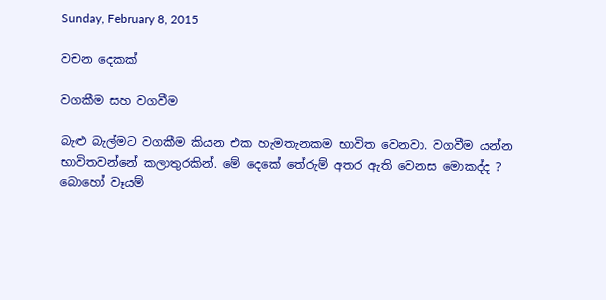Sunday, February 8, 2015

වචන දෙකක්

වගකීම සහ වගවීම

බැළු බැල්මට වගකීම කියන එක හැමතැනකම භාවිත වෙනවා. වගවීම යන්න භාවිතවන්නේ කලාතුරකින්. මේ දෙකේ තේරුම් අතර ඇති වෙනස මොකද්ද ? බොහෝ වෑයම්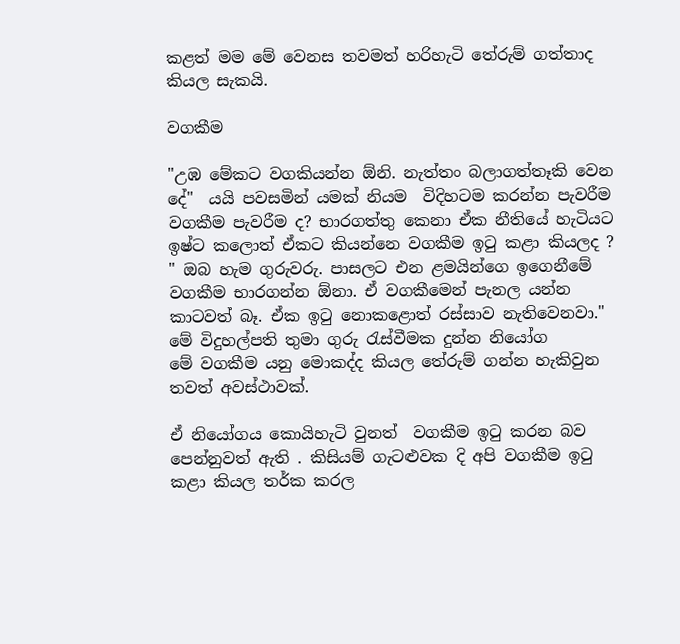කළත් මම මේ වෙනස තවමත් හරිහැටි තේරුම් ගත්තාද කියල සැකයි.

වගකීම

"උඹ මේකට වගකියන්න ඕනි. නැත්තං බලාගත්තෑකි වෙන දේ"  යයි පවසමින් යමක් නියම  විදිහටම කරන්න පැවරීම වගකීම පැවරීම ද? භාරගත්තු කෙනා ඒක නීතියේ හැටියට  ඉෂ්ට කලොත් ඒකට කියන්නෙ වගකීම ඉටු කළා කියලද ?
" ඔබ හැම ගුරුවරු. පාසලට එන ළමයින්ගෙ ඉගෙනීමේ වගකීම භාරගන්න ඕනා. ඒ වගකීමෙන් පැනල යන්න කාටවත් බෑ. ඒක ඉටු නොකළොත් රස්සාව නැතිවෙනවා." මේ විදුහල්පති තුමා ගුරු රැස්වීමක දුන්න නියෝග
මේ වගකීම යනු මොකද්ද කියල තේරුම් ගන්න හැකිවුන තවත් අවස්ථාවක්.

ඒ නියෝගය කොයිහැටි වුනත්  වගකීම ඉටු කරන බව පෙන්නුවත් ඇති . කිසියම් ගැටළුවක දි අපි වගකීම ඉටු කළා කියල තර්ක කරල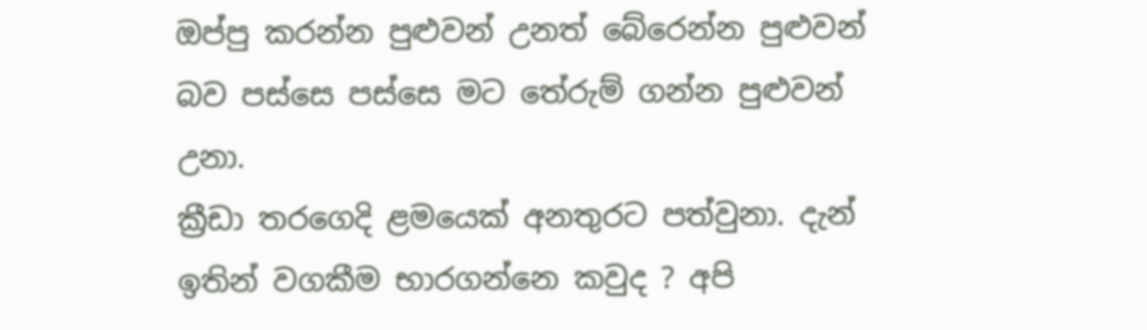ඔප්පු කරන්න පුළුවන් උනත් බේරෙන්න පුළුවන් බව පස්සෙ පස්සෙ මට තේරුම් ගන්න පුළුවන් උනා.
ක්‍රීඩා තරගෙදි ළමයෙක් අනතුරට පත්වුනා. දැන් ඉතින් වගකීම භාරගන්නෙ කවුද ? අපි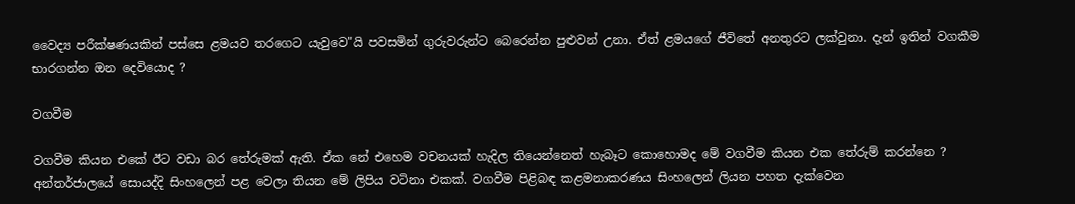වෛද්‍ය පරීක්ෂණයකින් පස්සෙ ළමයව තරගෙට යැවුවෙ"යි පවසමින් ගුරුවරුන්ට බෙරෙන්න පුළුවන් උනා. ඒත් ළමයගේ ජීවිතේ අනතුරට ලක්වුනා. දැන් ඉතින් වගකීම භාරගන්න ඔන දෙවියොද ?

වගවීම

වගවීම කියන එකේ ඊට වඩා බර තේරුමක් ඇති. ඒක නේ එහෙම වචනයක් හැදිල තියෙන්නෙත් හැබෑට කොහොමද මේ වගවීම කියන එක තේරුම් කරන්නෙ ?   අන්තර්ජාලයේ සොයද්දි සිංහලෙන් පළ වෙලා තියන මේ ලිපිය වටිනා එකක්. වගවීම පිළිබඳ කළමනාකරණය සිංහලෙන් ලියන පහත දැක්වෙන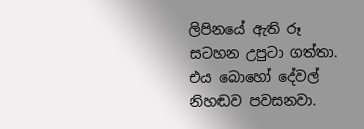ලිපිනයේ ඇති රූ සටහන උපුටා ගත්තා. එය බොහෝ දේවල් නිහඬව පවසනවා.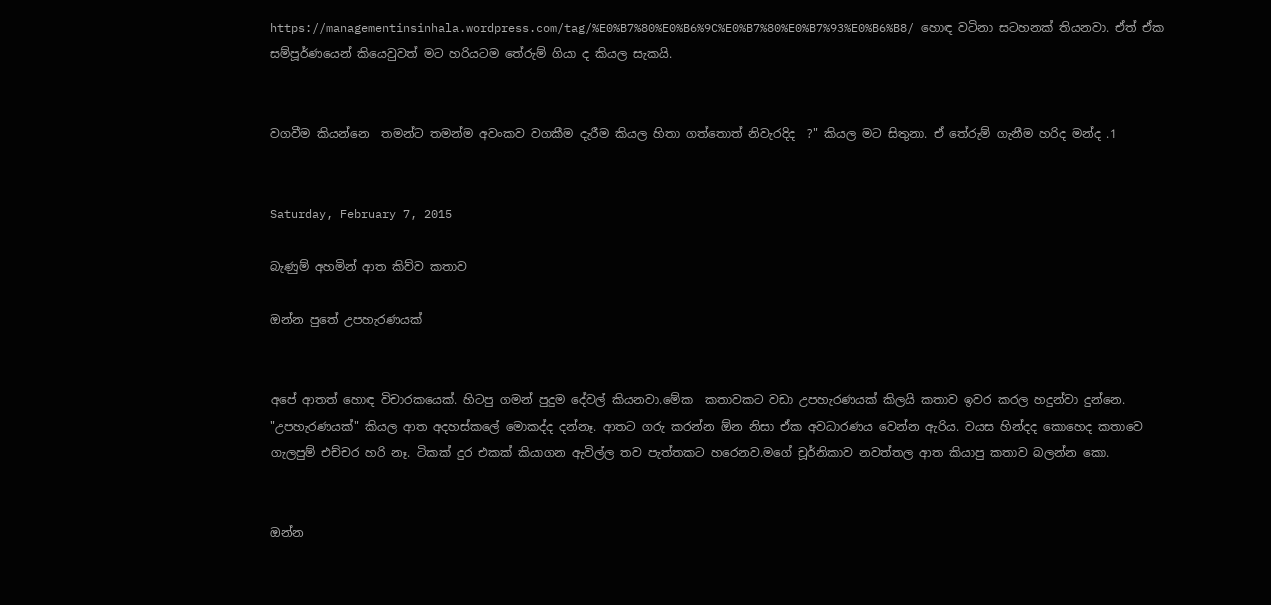https://managementinsinhala.wordpress.com/tag/%E0%B7%80%E0%B6%9C%E0%B7%80%E0%B7%93%E0%B6%B8/ හොඳ වටිනා සටහනක් තියනවා. ඒත් ඒක සම්පූර්ණයෙන් කියෙවුවත් මට හරියටම තේරුම් ගියා ද කියල සැකයි.


වගවීම කියන්නෙ  තමන්ට තමන්ම අවංකව වගකීම දැරීම කියල හිතා ගත්තොත් නිවැරදිද  ?" කියල මට සිතුනා. ඒ තේරුම් ගැනීම හරිද මන්ද .1


Saturday, February 7, 2015

බැණුම් අහමින් ආත කිව්ව කතාව

ඔන්න පුතේ උපහැරණයක්


අපේ ආතත් හොඳ විචාරකයෙක්. හිටපු ගමන් පුදුම දේවල් කියනවා.මේක  කතාවකට වඩා උපහැරණයක් කිලයි කතාව ඉවර කරල හදුන්වා දුන්නෙ.  "උපහැරණයක්" කියල ආත අදහස්කලේ මොකද්ද දන්නෑ. ආතට ගරු කරන්න ඕන නිසා ඒක අවධාරණය වෙන්න ඇරිය. වයස හින්දද කොහෙද කතාවෙ ගැලපුම් එච්චර හරි නෑ. ටිකක් දුර එකක් කියාගන ඇවිල්ල තව පැත්තකට හරෙනව.මගේ චූර්නිකාව නවත්තල ආත කියාපු කතාව බලන්න කො.


ඔන්න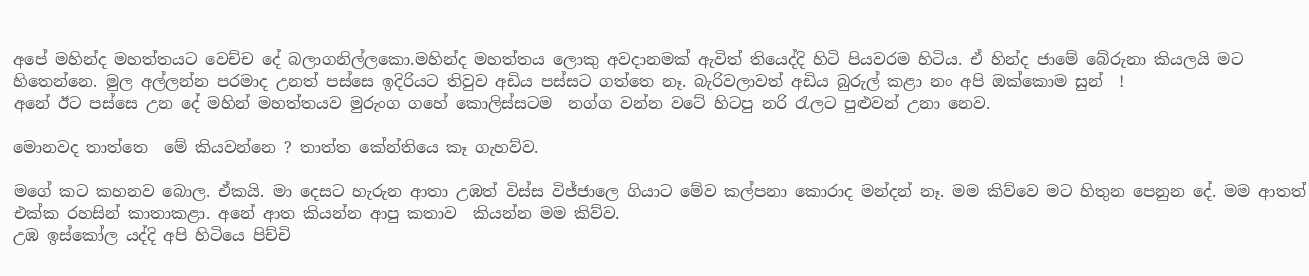අපේ මහින්ද මහත්තයට වෙච්ච දේ බලාගනිල්ලකො.මහින්ද මහත්තය ලොකු අවදානමක් ඇවිත් තියෙද්දි හිටි පියවරම හිටිය. ඒ හින්ද ජාමේ බේරුනා කියලයි මට හිතෙන්නෙ. මුල අල්ලන්න පරමාද උනත් පස්සෙ ඉදිරියට තිවුව අඩිය පස්සට ගත්තෙ නෑ. බැරිවලාවත් අඩිය බුරුල් කළා නං අපි ඔක්කොම සුන්  !
අනේ ඊට පස්සෙ උන දේ මහින් මහත්තයව මුරුංග ගහේ කොලිස්සටම  නග්ග වන්න වටේ හිටපු නරි රැලට පුළුවන් උනා නෙව.

මොනවද තාත්තෙ  මේ කියවන්නෙ ? තාත්ත කේන්තියෙ කෑ ගැහව්ව.

මගේ කට කහනව බොල. ඒකයි. මා දෙසට හැරුන ආතා උඹත් විස්ස විජ්ජාලෙ ගියාට මේව කල්පනා කොරාද මන්දන් නෑ. මම කිව්වෙ මට හිතුන පෙනුන දේ. මම ආතත් එක්ක රහසින් කාතාකළා. අනේ ආත කියන්න ආපු කතාව  කියන්න මම කිව්ව.
උඹ ඉස්කෝල යද්දි අපි හිටියෙ පිච්චි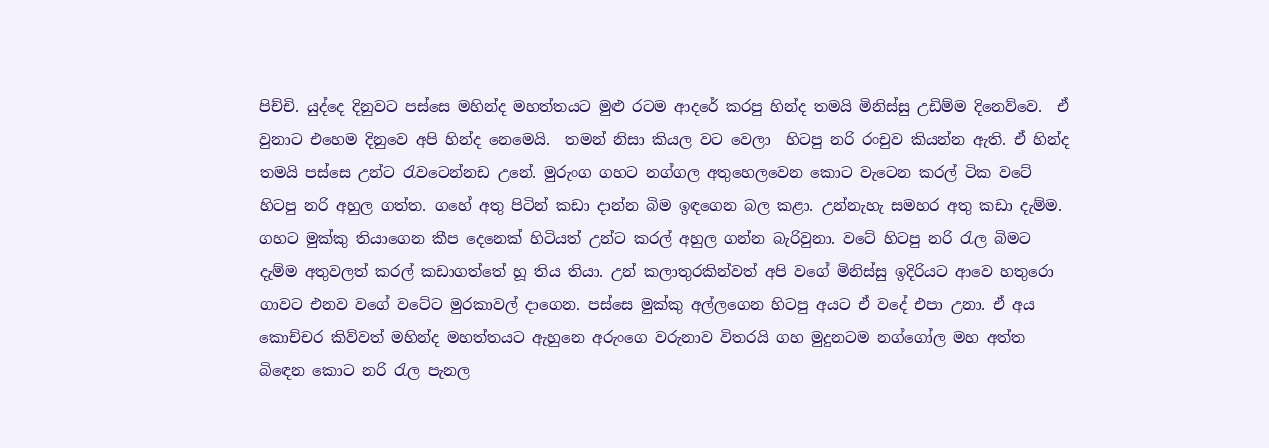පිච්චි. යුද්දෙ දිනුවට පස්සෙ මහින්ද මහත්තයට මුළු රටම ආදරේ කරපු හින්ද තමයි මිනිස්සු උඩිම්ම දිනෙව්වෙ.  ඒ වුනාට එහෙම දිනුවෙ අපි හින්ද නෙමෙයි.  තමන් නිසා කියල වට වෙලා  හිටපු නරි රංචුව කියන්න ඇති. ඒ හින්ද තමයි පස්සෙ උන්ට රැවටෙන්නඩ උනේ. මුරුංග ගහට නග්ගල අතුහෙලවෙන කොට වැටෙන කරල් ටික වටේ හිටපු නරි අහුල ගත්ත. ගහේ අතු පිටින් කඩා දාන්න බිම ඉඳගෙන බල කළා. උන්නැහැ සමහර අතු කඩා දැම්ම. ගහට මුක්කු තියාගෙන කීප දෙනෙක් හිටියත් උන්ට කරල් අහුල ගන්න බැරිවුනා. වටේ හිටපු නරි රැල බිමට දැම්ම අතුවලත් කරල් කඩාගත්තේ හූ තිය තියා. උන් කලාතුරකින්වත් අපි වගේ මිනිස්සු ඉදිරියට ආවෙ හතුරො ගාවට එනව වගේ වටේට මුරකාවල් දාගෙන. පස්සෙ මුක්කු අල්ලගෙන හිටපු අයට ඒ වදේ එපා උනා. ඒ අය කොච්චර කිව්වත් මහින්ද මහත්තයට ඇහුනෙ අරුංගෙ වරුනාව විතරයි ගහ මුදුනටම නග්ගෝල මහ අත්ත බිඳෙන කොට නරි රැල පැනල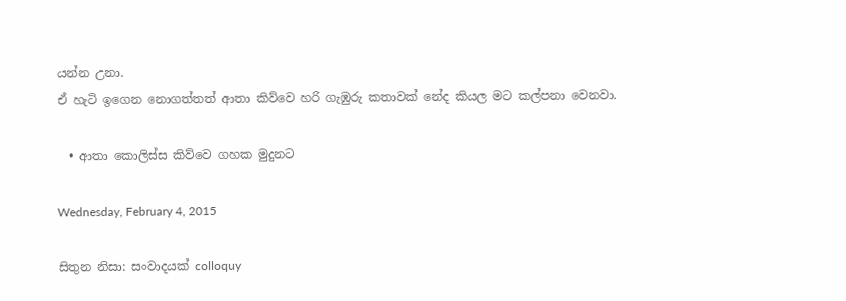යන්න උනා.
ඒ හැටි ඉගෙන නොගත්තත් ආතා කිව්වෙ හරි ගැඹුරු කතාවක් නේද කියල මට කල්පනා වෙනවා.

  • ආතා කොලිස්ස කිව්වෙ ගහක මුදුනට

Wednesday, February 4, 2015

සිතුන නිසා: සංවාදයක් colloquy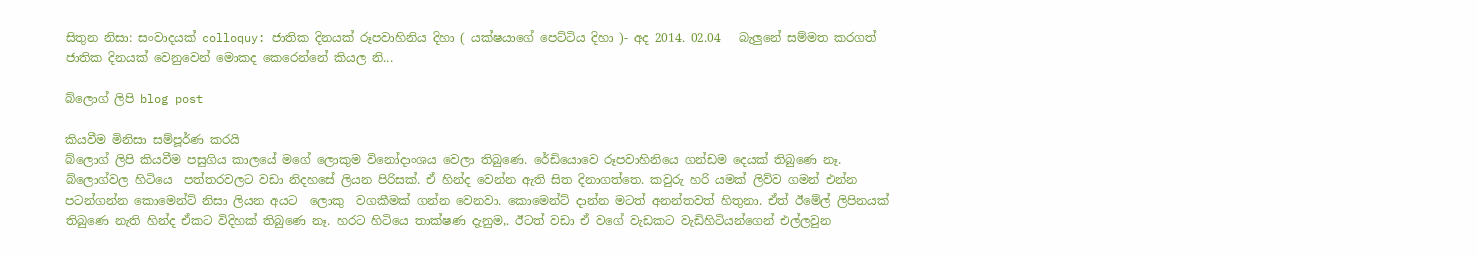සිතුන නිසා: සංවාදයක් colloquy: ජාතික දිනයක් රූපවාහිනිය දිහා ( යක්ෂයාගේ පෙට්ටිය දිහා )- අද 2014. 02.04   බැලුනේ සම්මත කරගත් ජාතික දිනයක් වෙනුවෙන් මොකද කෙරෙන්නේ කියල නි...

බ්ලොග් ලිපි blog post

කියවීම මිනිසා සම්පූර්ණ කරයි
බ්ලොග් ලිපි කියවීම පසුගිය කාලයේ මගේ ලොකුම විනෝදාංශය වෙලා තිබුණෙ. රේඩියොවෙ රූපවාහිනියෙ ගන්ඩම දෙයක් තිබුණෙ නෑ. බ්ලොග්වල හිටියෙ  පත්තරවලට වඩා නිදහසේ ලියන පිරිසක්. ඒ හින්ද වෙන්න ඇති සිත දිනාගත්තෙ. කවුරු හරි යමක් ලිව්ව ගමන් එන්න පටන්ගන්න කොමෙන්ට් නිසා ලියන අයට  ලොකු  වගකීමක් ගන්න වෙනවා. කොමෙන්ට් දාන්න මටත් අනන්තවත් හිතුනා. ඒත් ඊමේල් ලිපිනයක් තිබුණෙ නැති හින්ද ඒකට විදිහක් තිබුණෙ නෑ. හරට හිටියෙ තාක්ෂණ දැනුම,. ඊටත් වඩා ඒ වගේ වැඩකට වැඩිහිටියන්ගෙන් එල්ලවුන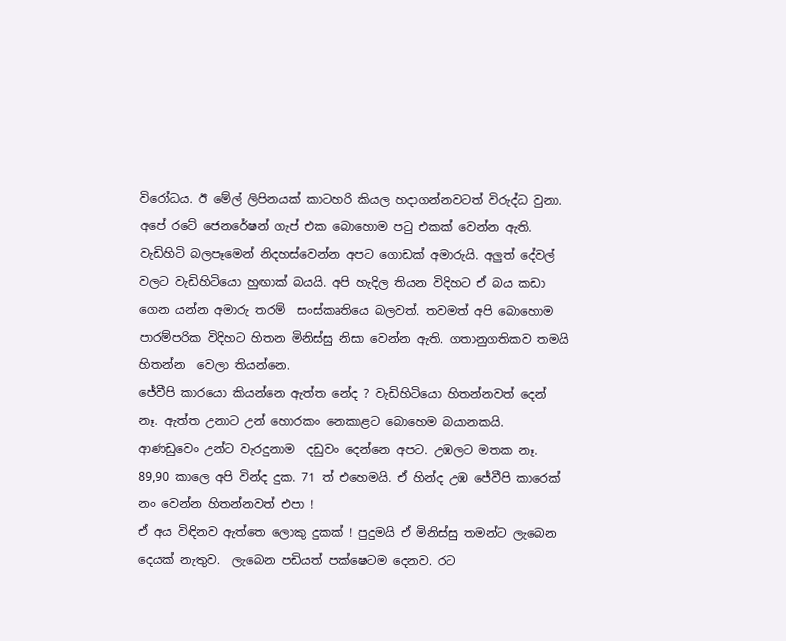විරෝධය. ඊ මේල් ලිපිනයක් කාටහරි කියල හදාගන්නවටත් විරුද්ධ වුනා.
අපේ රටේ ජෙනරේෂන් ගැප් එක බොහොම පටු එකක් වෙන්න ඇති. වැඩිහිටි බලපෑමෙන් නිදහස්වෙන්න අපට ගොඩක් අමාරුයි. අලුත් දේවල් වලට වැඩිහිටියො හුඟාක් බයයි. අපි හැදිල තියන විදිහට ඒ බය කඩා ගෙන යන්න අමාරු තරම්  සංස්කෘතියෙ බලවත්. තවමත් අපි බොහොම පාරම්පරික විදිහට හිතන මිනිස්සු නිසා වෙන්න ඇති. ගතානුගතිකව තමයි හිතන්න  වෙලා තියන්නෙ.
ජේවීපි කාරයො කියන්නෙ ඇත්ත නේද ? වැඩිහිටියො හිතන්නවත් දෙන් නෑ. ඇත්ත උනාට උන් හොරකං නෙකාළට බොහෙම බයානකයි. ආණඩුවෙං උන්ට වැරදුනාම  දඩුවං දෙන්නෙ අපට. උඹලට මතක නෑ. 89,90 කාලෙ අපි වින්ද දුක. 71 ත් එහෙමයි. ඒ හින්ද උඹ ජේවීපි කාරෙක් නං වෙන්න හිතන්නවත් එපා !
ඒ අය විඳිනව ඇත්තෙ ලොකු දුකක් ! පුදුමයි ඒ මිනිස්සු තමන්ට ලැබෙන දෙයක් නැතුව.  ලැබෙන පඩියත් පක්ෂෙටම දෙනව. රට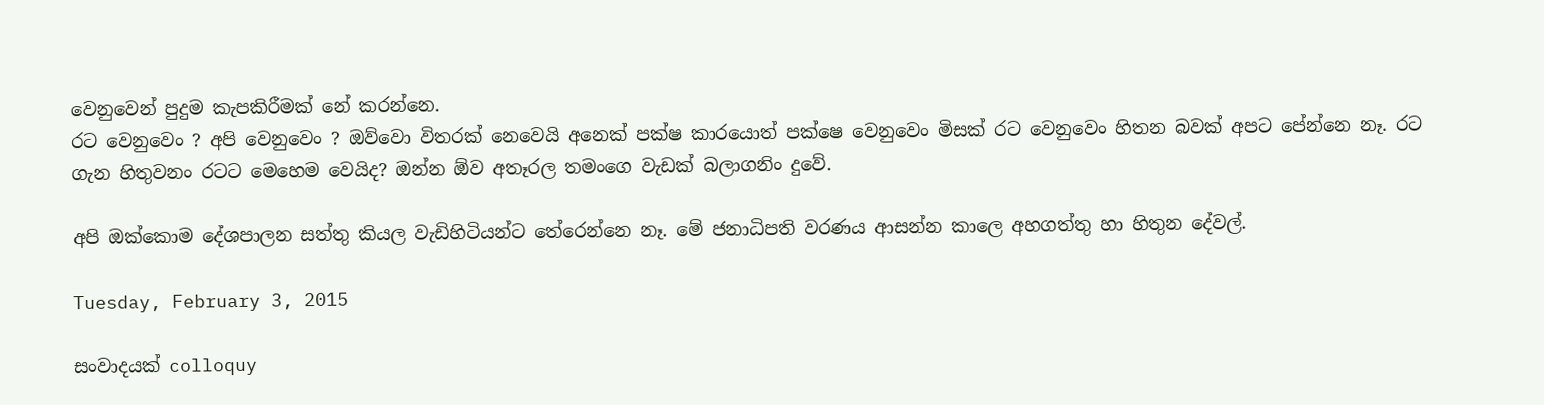වෙනුවෙන් පුදුම කැපකිරීමක් නේ කරන්නෙ.
රට වෙනුවෙං ? අපි වෙනුවෙං ? ඔව්වො විතරක් නෙවෙයි අනෙක් පක්ෂ කාරයොත් පක්ෂෙ වෙනුවෙං මිසක් රට වෙනුවෙං හිතන බවක් අපට පේන්නෙ නෑ. රට ගැන හිතුවනං රටට මෙහෙම වෙයිද? ඔන්න ඕව අතෑරල තමංගෙ වැඩක් බලාගනිං දුවේ.

අපි ඔක්කොම දේශපාලන සත්තු කියල වැඩිහිටියන්ට තේරෙන්නෙ නෑ. මේ ජනාධිපති වරණය ආසන්න කාලෙ අහගත්තු හා හිතුන දේවල්.

Tuesday, February 3, 2015

සංවාදයක් colloquy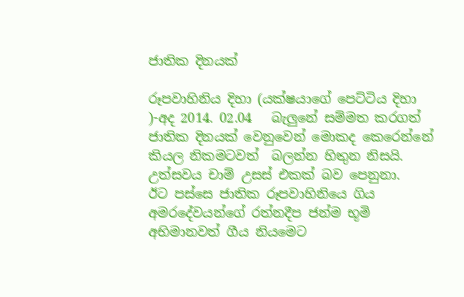ජාතික දිනයක්

රූපවාහිනිය දිහා (යක්ෂයාගේ පෙට්ටිය දිහා )-අද 2014. 02.04   බැලුනේ සම්මත කරගත් ජාතික දිනයක් වෙනුවෙන් මොකද කෙරෙන්නේ කියල නිකමටවත්  බලන්න හිතුන නිසයි. උත්සවය චාම් උසස් එකක් බව පෙනුනා.
ඊට පස්සෙ ජාතික රූපවාහිනියෙ ගිය අමරදේවයන්ගේ රත්නදීප ජන්ම භූමි අභිමානවත් ගීය නියමෙට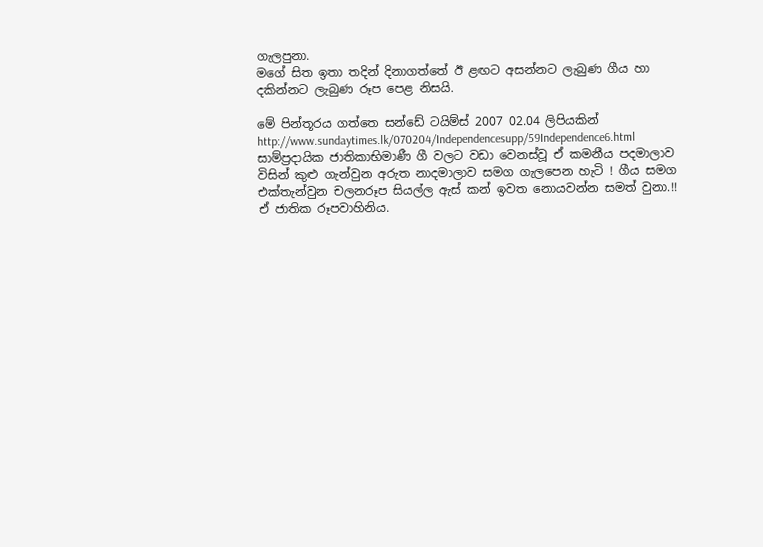ගැලපුනා.
මගේ සිත ඉතා තදින් දිනාගත්තේ ඊ ළඟට අසන්නට ලැබුණ ගීය හා දකින්නට ලැබුණ රූප පෙළ නිසයි.

මේ පින්තූරය ගත්තෙ සන්ඩේ ටයිම්ස් 2007 02.04 ලිපියකින්
http://www.sundaytimes.lk/070204/Independencesupp/59Independence6.html
සාම්ප්‍රදායික ජාතිකාභිමාණී ගී වලට වඩා වෙනස්වූ ඒ කමනීය පදමාලාව විසින් කුළු ගැන්වුන අරුත නාදමාලාව සමග ගැලපෙන හැටි ! ගීය සමග එක්තැන්වුන චලනරූප සියල්ල ඇස් කන් ඉවත නොයවන්න සමත් වුනා.!!  ඒ ජාතික රූපවාහිනිය.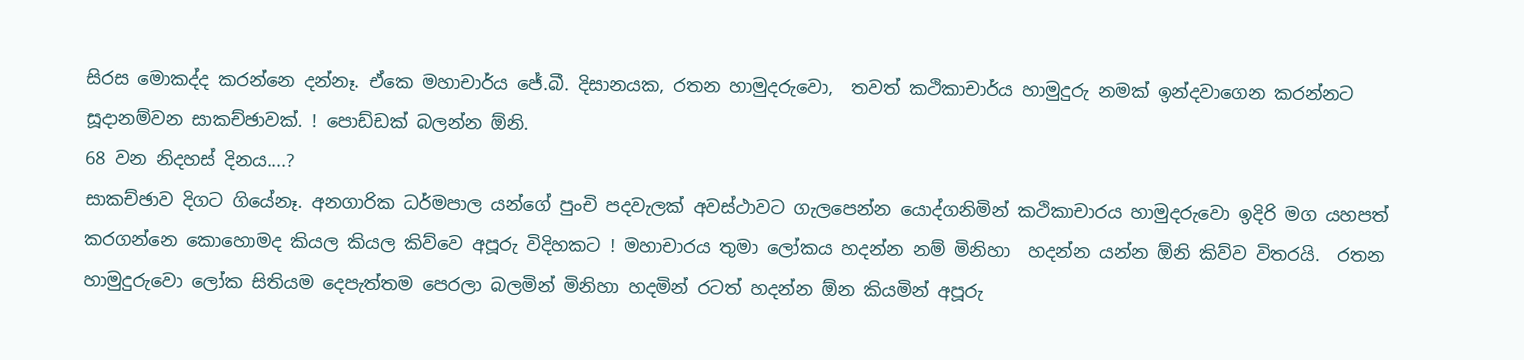සිරස මොකද්ද කරන්නෙ දන්නෑ. ඒකෙ මහාචාර්ය ජේ.බී. දිසානයක, රතන හාමුදරුවො,  තවත් කථිකාචාර්ය හාමුදුරු නමක් ඉන්දවාගෙන කරන්නට සූදානම්වන සාකච්ඡාවක්. ! පොඩ්ඩක් බලන්න ඕනි.
68 වන නිදහස් දිනය....?
සාකච්ඡාව දිගට ගියේනෑ. අනගාරික ධර්මපාල යන්ගේ පුංචි පදවැලක් අවස්ථාවට ගැලපෙන්න යොද්ගනිමින් කථිකාචාරය හාමුදරුවො ඉදිරි මග යහපත් කරගන්නෙ කොහොමද කියල කියල කිව්වෙ අපූරු විදිහකට ! මහාචාරය තුමා ලෝකය හදන්න නම් මිනිහා  හදන්න යන්න ඕනි කිව්ව විතරයි.  රතන හාමුදුරුවො ලෝක සිතියම දෙපැත්තම පෙරලා බලමින් මිනිහා හදමින් රටත් හදන්න ඕන කියමින් අපූරු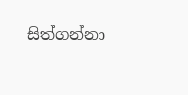සිත්ගන්නා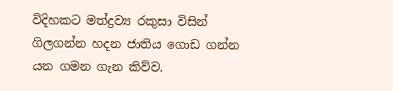විදිහකට මත්ද්‍රව්‍ය රකුසා විසින් ගිලගන්න හදන ජාතිය ගොඩ ගන්න  යන ගමන ගැන කිව්ව.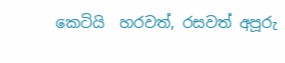කෙටියි  හරවත්, රසවත් අපූරු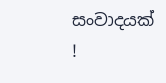සංවාදයක් !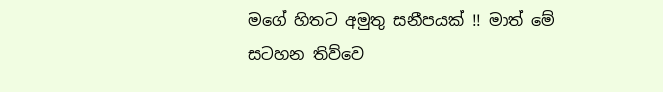මගේ හිතට අමුතු සනීපයක් !! මාත් මේ සටහන තිව්වෙ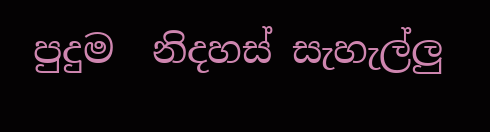පුදුම  නිදහස් සැහැල්ලු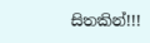සිතකින්!!!